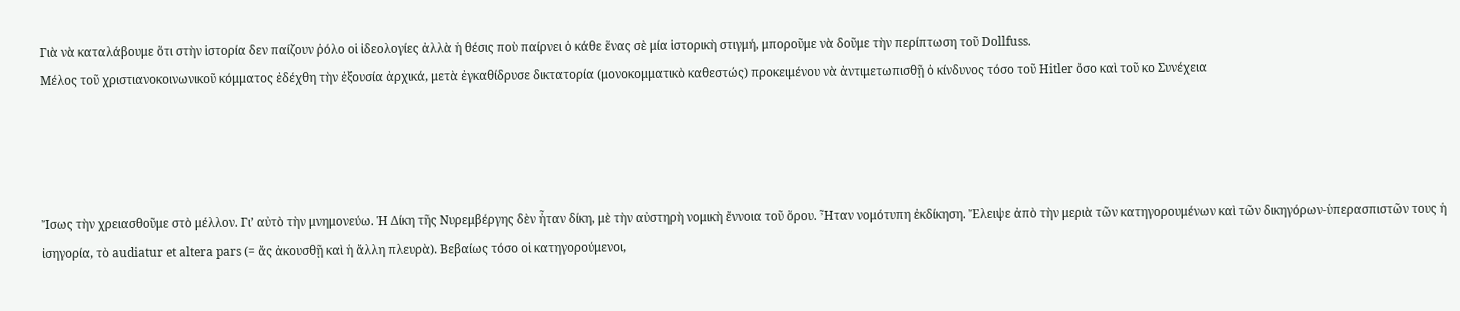Γιὰ νὰ καταλάβουμε ὅτι στὴν ἱστορία δεν παίζουν ῥόλο οἱ ἰδεολογίες ἀλλὰ ἡ θέσις ποὺ παίρνει ὁ κάθε ἕνας σὲ μία ἱστορικὴ στιγμή, μποροῦμε νὰ δοῦμε τὴν περίπτωση τοῦ Dollfuss.
Μέλος τοῦ χριστιανοκοινωνικοῦ κόμματος ἐδέχθη τὴν ἐξουσία ἀρχικά, μετὰ ἐγκαθίδρυσε δικτατορία (μονοκομματικὸ καθεστώς) προκειμένου νὰ ἀντιμετωπισθῇ ὁ κίνδυνος τόσο τοῦ Hitler ὄσο καὶ τοῦ κο Συνέχεια




Ἴσως τὴν χρειασθοῦμε στὸ μέλλον. Γι’ αὐτὸ τὴν μνημονεύω. Ἡ Δίκη τῆς Νυρεμβέργης δὲν ἦταν δίκη, μὲ τὴν αὐστηρὴ νομικὴ ἔννοια τοῦ ὅρου. Ἦταν νομότυπη ἐκδίκηση. Ἔλειψε ἀπὸ τὴν μεριὰ τῶν κατηγορουμένων καὶ τῶν δικηγόρων-ὑπερασπιστῶν τους ἡ ἰσηγορία, τὸ audiatur et altera pars (= ἄς ἀκουσθῇ καὶ ἡ ἄλλη πλευρὰ). Βεβαίως τόσο οἱ κατηγορούμενοι,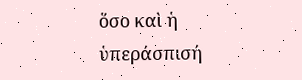ὅσο καὶ ἡ ὑπεράσπισή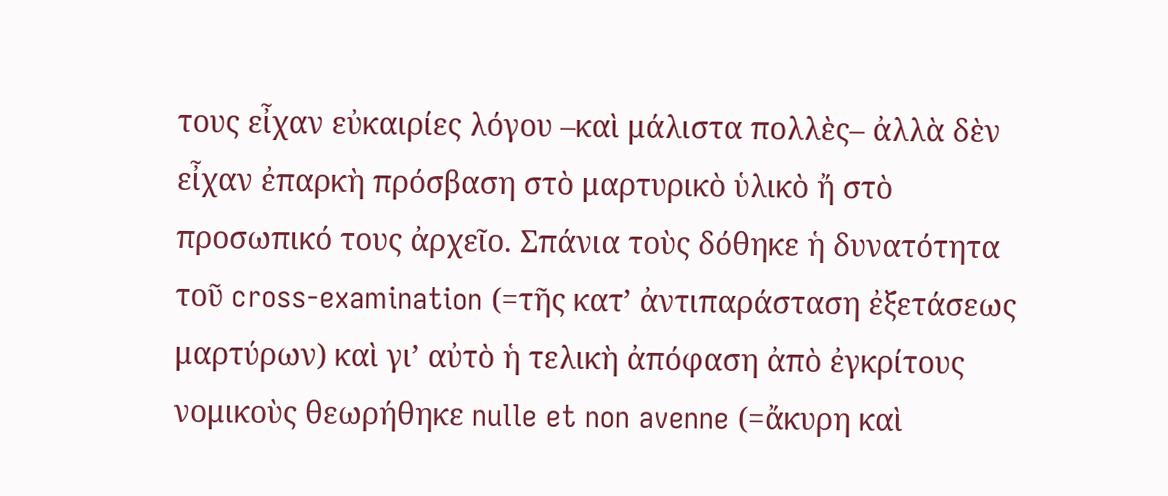τους εἶχαν εὐκαιρίες λόγου –καὶ μάλιστα πολλὲς– ἀλλὰ δὲν εἶχαν ἐπαρκὴ πρόσβαση στὸ μαρτυρικὸ ὑλικὸ ἤ στὸ προσωπικό τους ἀρχεῖο. Σπάνια τοὺς δόθηκε ἡ δυνατότητα τοῦ cross-examination (=τῆς κατ’ ἀντιπαράσταση ἐξετάσεως μαρτύρων) καὶ γι’ αὐτὸ ἡ τελικὴ ἀπόφαση ἀπὸ ἐγκρίτους νομικοὺς θεωρήθηκε nulle et non avenne (=ἄκυρη καὶ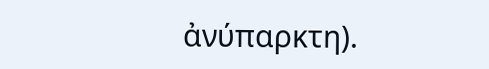ἀνύπαρκτη).